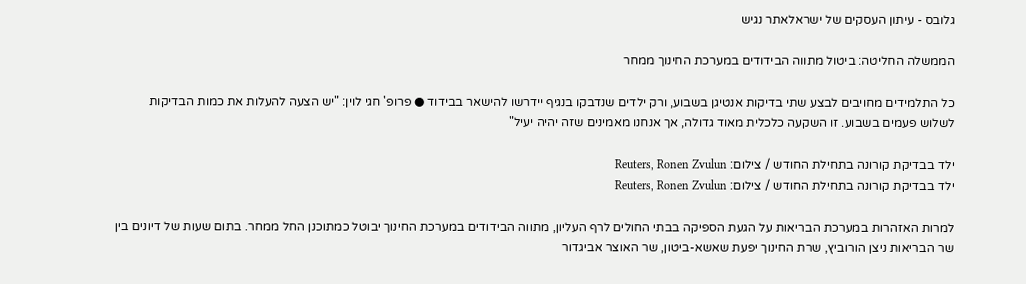גלובס - עיתון העסקים של ישראלאתר נגיש

הממשלה החליטה: ביטול מתווה הבידודים במערכת החינוך ממחר

כל התלמידים מחויבים לבצע שתי בדיקות אנטיגן בשבוע, ורק ילדים שנדבקו בנגיף יידרשו להישאר בבידוד ● פרופ' חגי לוין: "יש הצעה להעלות את כמות הבדיקות לשלוש פעמים בשבוע. זו השקעה כלכלית מאוד גדולה, אך אנחנו מאמינים שזה יהיה יעיל"

ילד בבדיקת קורונה בתחילת החודש / צילום: Reuters, Ronen Zvulun
ילד בבדיקת קורונה בתחילת החודש / צילום: Reuters, Ronen Zvulun

למרות האזהרות במערכת הבריאות על הגעת הספיקה בבתי החולים לרף העליון, מתווה הבידודים במערכת החינוך יבוטל כמתוכנן החל ממחר. בתום שעות של דיונים בין שר הבריאות ניצן הורוביץ, שרת החינוך יפעת שאשא-ביטון, שר האוצר אביגדור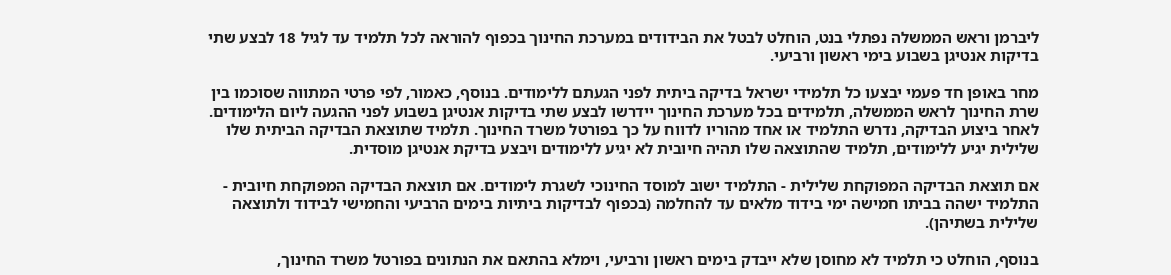ליברמן וראש הממשלה נפתלי בנט, הוחלט לבטל את הבידודים במערכת החינוך בכפוף להוראה לכל תלמיד עד לגיל 18 לבצע שתי בדיקות אנטיגן בשבוע בימי ראשון ורביעי.

מחר באופן חד פעמי יבצעו כל תלמידי ישראל בדיקה ביתית לפני הגעתם ללימודים. בנוסף, כאמור, לפי פרטי המתווה שסוכמו בין שרת החינוך לראש הממשלה, תלמידים בכל מערכת החינוך יידרשו לבצע שתי בדיקות אנטיגן בשבוע לפני ההגעה ליום הלימודים. לאחר ביצוע הבדיקה, נדרש התלמיד או אחד מהוריו לדווח על כך בפורטל משרד החינוך. תלמיד שתוצאת הבדיקה הביתית שלו שלילית יגיע ללימודים, תלמיד שהתוצאה שלו תהיה חיובית לא יגיע ללימודים ויבצע בדיקת אנטיגן מוסדית.

אם תוצאת הבדיקה המפוקחת שלילית - התלמיד ישוב למוסד החינוכי לשגרת לימודים. אם תוצאת הבדיקה המפוקחת חיובית - התלמיד ישהה בביתו חמישה ימי בידוד מלאים עד להחלמה (בכפוף לבדיקות ביתיות בימים הרביעי והחמישי לבידוד ולתוצאה שלילית בשתיהן).

בנוסף, הוחלט כי תלמיד לא מחוסן שלא ייבדק בימים ראשון ורביעי, וימלא בהתאם את הנתונים בפורטל משרד החינוך,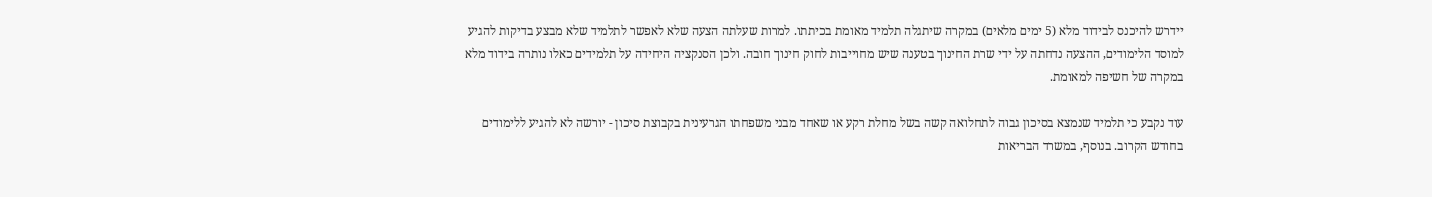יידרש להיכנס לבידוד מלא (5 ימים מלאים) במקרה שיתגלה תלמיד מאומת בכיתתו. למרות שעלתה הצעה שלא לאפשר לתלמיד שלא מבצע בדיקות להגיע למוסד הלימודים, ההצעה נדחתה על ידי שרת החינוך בטענה שיש מחוייבות לחוק חינוך חובה. ולכן הסנקציה היחידה על תלמידים כאלו נותרה בידוד מלא במקרה של חשיפה למאומת.

עוד נקבע כי תלמיד שנמצא בסיכון גבוה לתחלואה קשה בשל מחלת רקע או שאחד מבני משפחתו הגרעינית בקבוצת סיכון - יורשה לא להגיע ללימודים בחודש הקרוב. בנוסף, במשרד הבריאות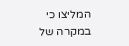המליצו כי במקרה של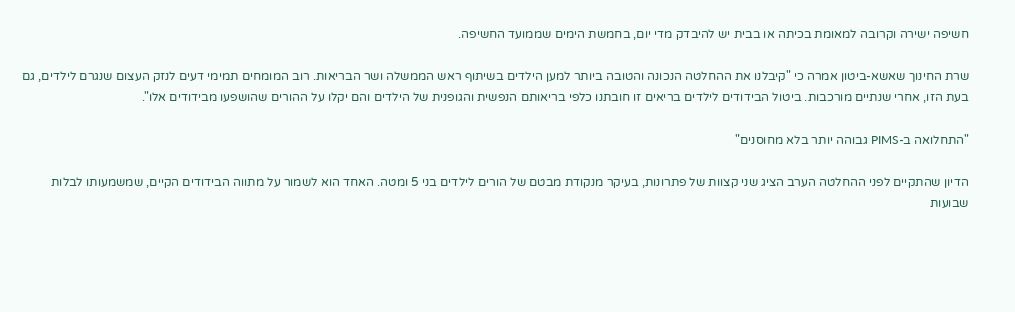חשיפה ישירה וקרובה למאומת בכיתה או בבית יש להיבדק מדי יום, בחמשת הימים שממועד החשיפה.

שרת החינוך שאשא-ביטון אמרה כי "קיבלנו את ההחלטה הנכונה והטובה ביותר למען הילדים בשיתוף ראש הממשלה ושר הבריאות. רוב המומחים תמימי דעים לנזק העצום שנגרם לילדים, גם בעת הזו, אחרי שנתיים מורכבות. ביטול הבידודים לילדים בריאים זו חובתנו כלפי בריאותם הנפשית והגופנית של הילדים והם יקלו על ההורים שהושפעו מבידודים אלו".

"התחלואה ב-PIMS גבוהה יותר בלא מחוסנים"

הדיון שהתקיים לפני ההחלטה הערב הציג שני קצוות של פתרונות, בעיקר מנקודת מבטם של הורים לילדים בני 5 ומטה. האחד הוא לשמור על מתווה הבידודים הקיים, שמשמעותו לבלות שבועות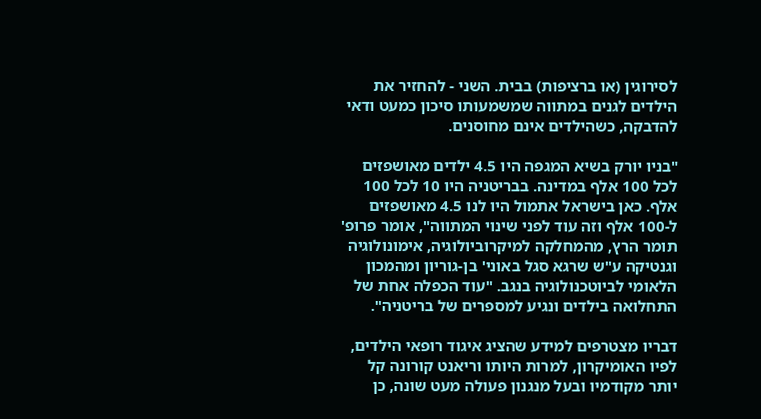לסירוגין (או ברציפות) בבית. השני - להחזיר את הילדים לגנים במתווה שמשמעותו סיכון כמעט ודאי להדבקה, כשהילדים אינם מחוסנים.

"בניו יורק בשיא המגפה היו 4.5 ילדים מאושפזים לכל 100 אלף במדינה. בבריטניה היו 10 לכל 100 אלף. כאן בישראל אתמול היו לנו 4.5 מאושפזים ל-100 אלף וזה עוד לפני שינוי המתווה", אומר פרופ' תומר הרץ, מהמחלקה למיקרוביולוגיה, אימונולוגיה וגנטיקה ע"ש שרגא סגל באוני' בן-גוריון ומהמכון הלאומי לביוטכנולוגיה בנגב. "עוד הכפלה אחת של התחלואה בילדים ונגיע למספרים של בריטניה".

דבריו מצטרפים למידע שהציג איגוד רופאי הילדים, לפיו האומיקרון, למרות היותו וריאנט קורונה קל יותר מקודמיו ובעל מנגנון פעולה מעט שונה, כן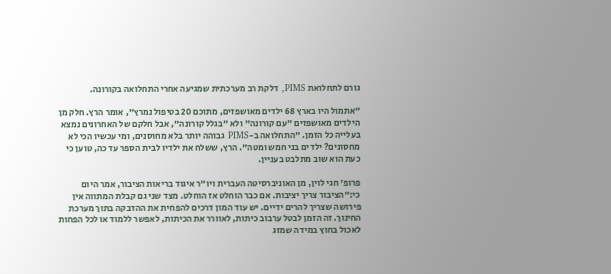גורם לתחלואת PIMS, דלקת רב מערכתית שמגיעה אחרי התחלואה בקורונה.

"אתמול היו בארץ 68 ילדים מאושפזים, מתוכם 20 בטיפול נמרץ", אומר הרץ. חלק מן הילדים מאושפזים "עם קורונה" ולא "בגלל קורונה", אבל חלקם של האחרונים נמצא בעלייה כל הזמן. "התחלואה ב-PIMS גבוהה יותר בלא מחוסנים, ומי עכשיו הכי לא מחסונים? ילדים בני חמש ומטה". הרץ, ששלח את ילדיו לבית הספר עד כה, טוען כי כעת הוא שוב מתלבט בעניין.

פרופ' חגי לוין, מן האוניברסיטה העברית ויו"ר איגוד בריאות הציבור, אמר היום כי:"הציבור צריך יציבות. אם כבר הוחלט אז הוחלט. מצד שני גם קבלת המתווה אין פירושה שצריך להרים ידיים. יש עוד המון דרכים להפחית את ההדבקה בתוך מערכת החינוך. זה הזמן לבטל ערבוב כיתות, לאוורר את הכיתות, לאפשר ללמוד או לכל הפחות לאכול בחוץ במידה שמזג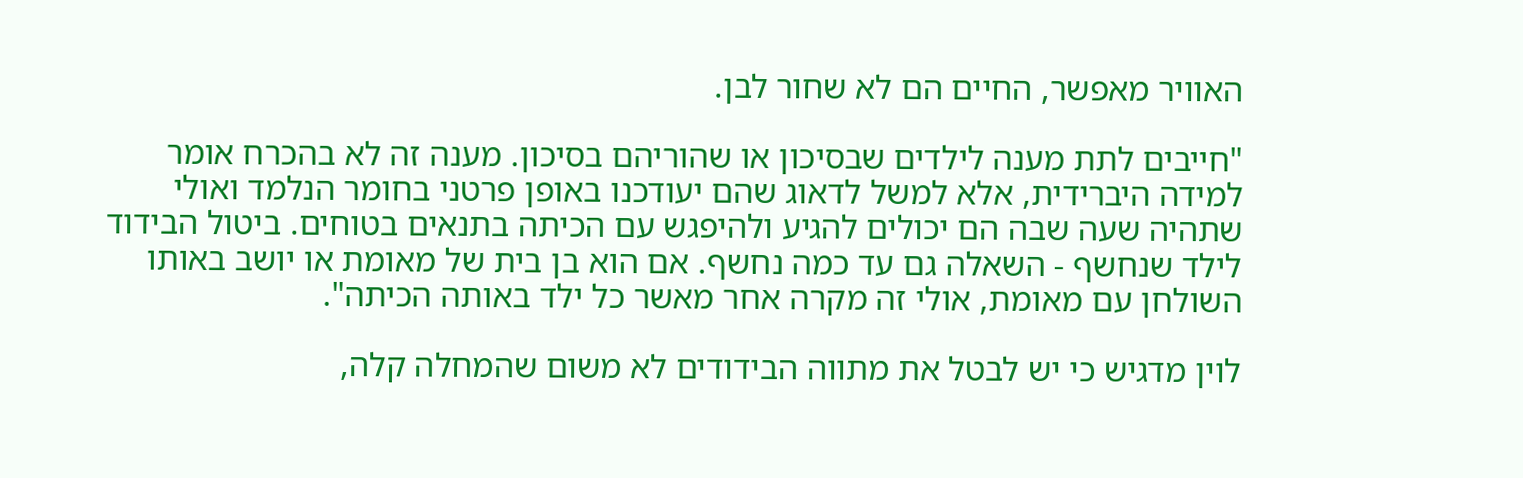האוויר מאפשר, החיים הם לא שחור לבן.

"חייבים לתת מענה לילדים שבסיכון או שהוריהם בסיכון. מענה זה לא בהכרח אומר למידה היברידית, אלא למשל לדאוג שהם יעודכנו באופן פרטני בחומר הנלמד ואולי שתהיה שעה שבה הם יכולים להגיע ולהיפגש עם הכיתה בתנאים בטוחים. ביטול הבידוד לילד שנחשף - השאלה גם עד כמה נחשף. אם הוא בן בית של מאומת או יושב באותו השולחן עם מאומת, אולי זה מקרה אחר מאשר כל ילד באותה הכיתה".

לוין מדגיש כי יש לבטל את מתווה הבידודים לא משום שהמחלה קלה,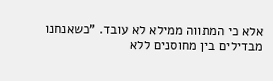אלא כי המתווה ממילא לא עובד. "כשאנחנו מבדילים בין מחוסנים ללא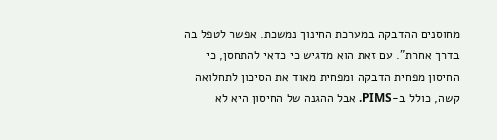מחוסנים ההדבקה במערכת החינוך נמשכת. אפשר לטפל בה בדרך אחרת". עם זאת הוא מדגיש כי כדאי להתחסן, כי החיסון מפחית הדבקה ומפחית מאוד את הסיכון לתחלואה קשה, כולל ב-PIMS. אבל ההגנה של החיסון היא לא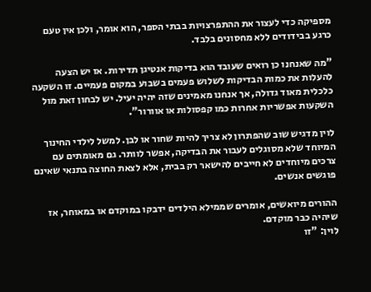מספיקה כדי לעצור את ההתפרצויות בבתי הספר, הוא אומר, ולכן אין טעם כרגע בבידודים ללא מחסונים בלבד.

"מה שאנחנו כן רואים שעובד הוא בדיקות אנטיגן תדירות. אז יש הצעה להעלות את כמות הבדיקות לשלוש פעמים בשבוע במקום פעמיים. זו השקעה כלכלית מאוד גדולה, אך אנחנו מאמינים שזה יהיה יעיל. יש לבחון זאת מול השקעות אפשריות אחרות כמו קפסולות או אוורור".

לוין מדגיש שוב שהפתרון לא צריך להיות שחור או לבן. למשל לילדי החינוך המיוחד שלא מסוגלים לעבור את הבדיקה, אפשר לוותר. גם מאומתים עם צרכים מיוחדים לא חייבים להישאר רק בבית, אלא לצאת החוצה בתנאי שאינם פוגשים אנשים.

ההורים מיואשים, אומרים שממילא הילדים ידבקו במוקדם או במאוחר, אז שיהיה כבר מוקדם.
לוין: "זו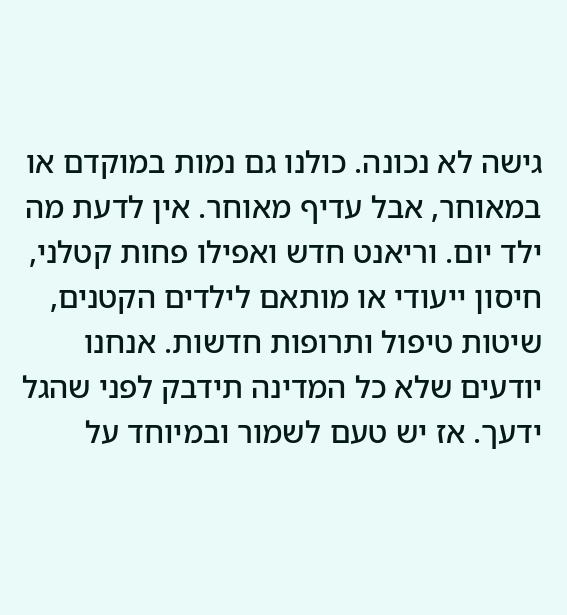גישה לא נכונה. כולנו גם נמות במוקדם או במאוחר, אבל עדיף מאוחר. אין לדעת מה ילד יום. וריאנט חדש ואפילו פחות קטלני, חיסון ייעודי או מותאם לילדים הקטנים, שיטות טיפול ותרופות חדשות. אנחנו יודעים שלא כל המדינה תידבק לפני שהגל ידעך. אז יש טעם לשמור ובמיוחד על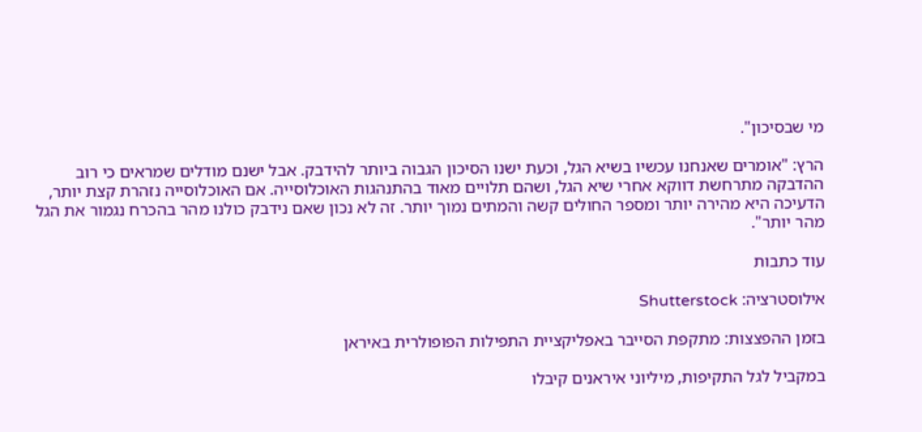מי שבסיכון".

הרץ: "אומרים שאנחנו עכשיו בשיא הגל, וכעת ישנו הסיכון הגבוה ביותר להידבק. אבל ישנם מודלים שמראים כי רוב ההדבקה מתרחשת דווקא אחרי שיא הגל, ושהם תלויים מאוד בהתנהגות האוכלוסייה. אם האוכלוסייה נזהרת קצת יותר, הדעיכה היא מהירה יותר ומספר החולים קשה והמתים נמוך יותר. זה לא נכון שאם נידבק כולנו מהר בהכרח נגמור את הגל מהר יותר".

עוד כתבות

אילוסטרציה: Shutterstock

בזמן ההפצצות: מתקפת הסייבר באפליקציית התפילות הפופולרית באיראן

במקביל לגל התקיפות, מיליוני איראנים קיבלו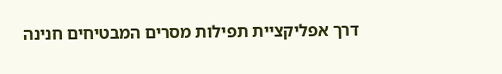דרך אפליקציית תפילות מסרים המבטיחים חנינה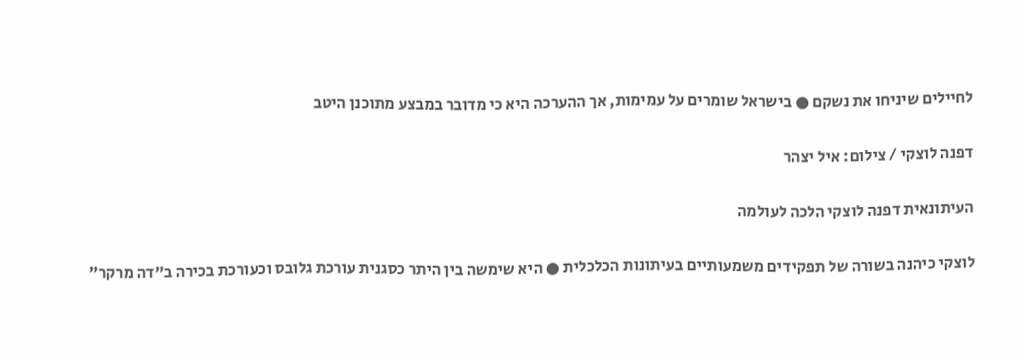לחיילים שיניחו את נשקם ● בישראל שומרים על עמימות, אך ההערכה היא כי מדובר במבצע מתוכנן היטב

דפנה לוצקי / צילום: איל יצהר

העיתונאית דפנה לוצקי הלכה לעולמה

לוצקי כיהנה בשורה של תפקידים משמעותיים בעיתונות הכלכלית ● היא שימשה בין היתר כסגנית עורכת גלובס וכעורכת בכירה ב"דה מרקר"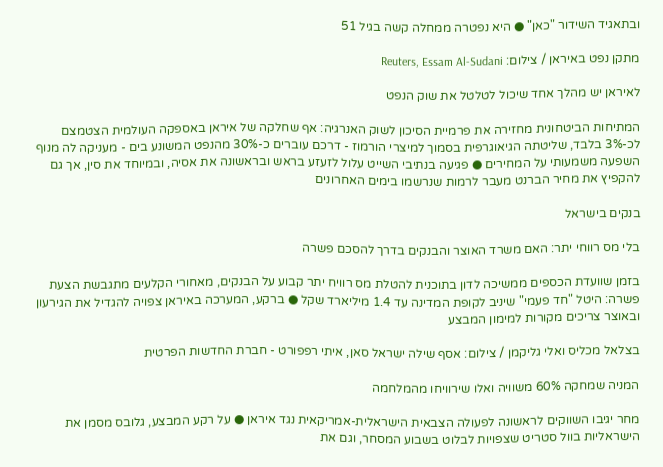ובתאגיד השידור "כאן" ● היא נפטרה ממחלה קשה בגיל 51

מתקן נפט באיראן / צילום: Reuters, Essam Al-Sudani

לאיראן יש מהלך אחד שיכול לטלטל את שוק הנפט

המתיחות הביטחונית מחזירה את פרמיית הסיכון לשוק האנרגיה: אף שחלקה של איראן באספקה העולמית הצטמצם לכ-3% בלבד, שליטתה הגיאוגרפית בסמוך למיצרי הורמוז - דרכם עוברים כ-30% מהנפט המשונע בים - מעניקה לה מנוף השפעה משמעותי על המחירים ● פגיעה בנתיבי השייט עלול לזעזע בראש ובראשונה את אסיה, ובמיוחד את סין, אך גם להקפיץ את מחיר הברנט מעבר לרמות שנרשמו בימים האחרונים

בנקים בישראל

בלי מס רווחי יתר: האם משרד האוצר והבנקים בדרך להסכם פשרה

בזמן שוועדת הכספים ממשיכה לדון בתוכנית להטלת מס רוויח יתר קבוע על הבנקים, מאחורי הקלעים מתגבשת הצעת פשרה: היטל "חד פעמי" שיניב לקופת המדינה עד 1.4 מיליארד שקל ● ברקע, המערכה באיראן צפויה להגדיל את הגירעון ובאוצר צריכים מקורות למימון המבצע

בצלאל מכליס ואלי גליקמן / צילום: אסף שילה ישראל סאן, איתי רפפורט - חברת החדשות הפרטית

המניה שמחקה 60% משוויה ואלו שירוויחו מהמלחמה

מחר יגיבו השווקים לראשונה לפעולה הצבאית הישראלית-אמריקאית נגד איראן ● על רקע המבצע, גלובס מסמן את הישראליות בוול סטריט שצפויות לבלוט בשבוע המסחר, וגם את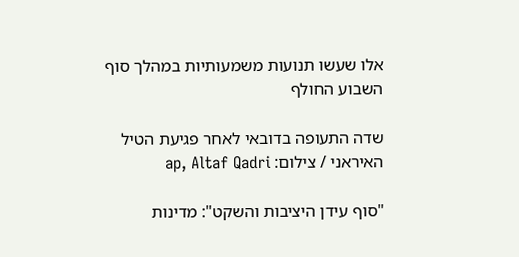אלו שעשו תנועות משמעותיות במהלך סוף השבוע החולף

שדה התעופה בדובאי לאחר פגיעת הטיל האיראני / צילום: ap, Altaf Qadri

"סוף עידן היציבות והשקט": מדינות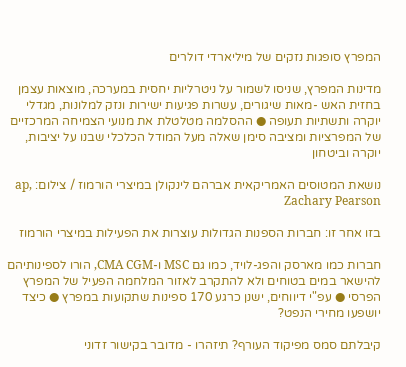המפרץ סופגות נזקים של מיליארדי דולרים

מדינות המפרץ, שניסו לשמור על ניטרליות יחסית במערכה, מוצאות עצמן בחזית האש -מאות שיגורים, עשרות פגיעות ישירות ונזק למלונות, מגדלי יוקרה ותשתיות תעופה ● ההסלמה מטלטלת את מנועי הצמיחה המרכזיים של המפרציות ומציבה סימן שאלה מעל המודל הכלכלי שבנו על יציבות, יוקרה וביטחון

נושאת המטוסים האמריקאית אברהם לינקולן במיצרי הורמוז / צילום: ap, Zachary Pearson

בזו אחר זו: חברות הספנות הגדולות עוצרות את הפעילות במיצרי הורמוז

חברות כמו מארסק והפג-לויד, כמו גם MSC ו-CMA CGM, הורו לספינותיהם להישאר במים בטוחים ולא להתקרב לאזור המלחמה הפעיל של המפרץ הפרסי ● עפ"י דיווחים, ישנן כרגע 170 ספינות שתקועות במפרץ ● כיצד יושפעו מחירי הנפט?

קיבלתם סמס מפיקוד העורף? תיזהרו - מדובר בקישור זדוני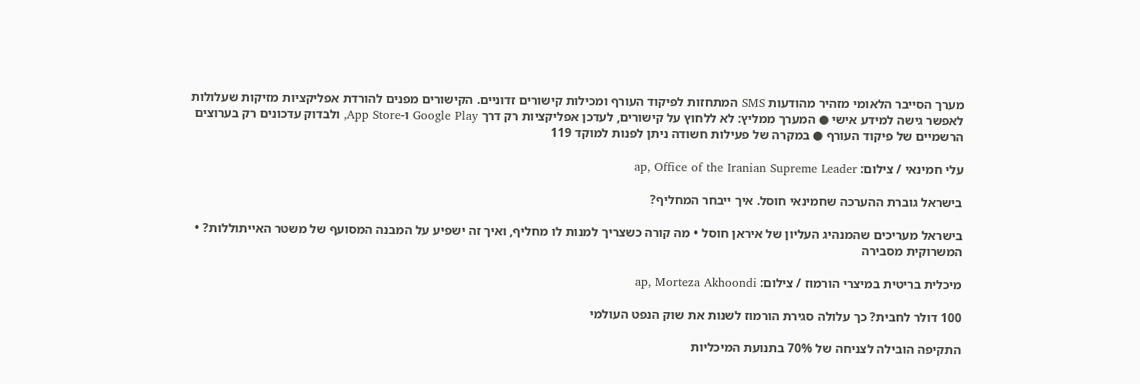מערך הסייבר הלאומי מזהיר מהודעות SMS המתחזות לפיקוד העורף ומכילות קישורים זדוניים. הקישורים מפנים להורדת אפליקציות מזיקות שעלולות לאפשר גישה למידע אישי ● המערך ממליץ: לא ללחוץ על קישורים, לעדכן אפליקציות רק דרך Google Play ו-App Store, ולבדוק עדכונים רק בערוצים הרשמיים של פיקוד העורף ● במקרה של פעילות חשודה ניתן לפנות למוקד 119

עלי חמינאי / צילום: ap, Office of the Iranian Supreme Leader

בישראל גוברת ההערכה שחמינאי חוסל. איך ייבחר המחליף?

בישראל מעריכים שהמנהיג העליון של איראן חוסל • מה קורה כשצריך למנות לו מחליף, ואיך זה ישפיע על המבנה המסועף של משטר האייתוללות? • המשרוקית מסבירה

מיכלית בריטית במיצרי הורמוז / צילום: ap, Morteza Akhoondi

100 דולר לחבית? כך עלולה סגירת הורמוז לשנות את שוק הנפט העולמי

התקיפה הובילה לצניחה של 70% בתנועת המיכליות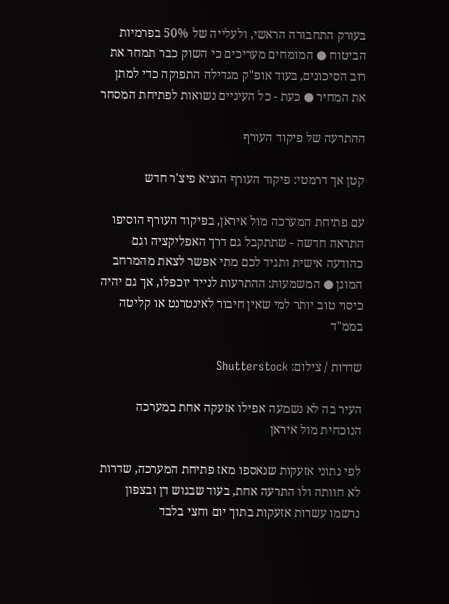בעורק התחבורה הראשי, ולעלייה של 50% בפרמיות הביטוח ● המומחים מעריכים כי השוק כבר תמחר את רוב הסיכונים, בעוד אופ"ק מגדילה התפוקה כדי למתן את המחיר ● כעת - כל העיניים נשואות לפתיחת המסחר

ההתרעה של פיקוד העורף

קטן אך דרמטי: פיקוד העורף הוציא פיצ'ר חדש

עם פתיחת המערכה מול איראן, בפיקוד העורף הוסיפו התראה חדשה - שתתקבל גם דרך האפליקציה וגם כהודעה אישית ותגיד לכם מתי אפשר לצאת מהמרחב המוגן ● המשמעות: ההתרעות לנייד יוכפלו, אך גם יהיה כיסוי טוב יותר למי שאין חיבור לאינטרנט או קליטה בממ"ד

שדרות / צילום: Shutterstock

העיר בה לא נשמעה אפילו אזעקה אחת במערכה הנוכחית מול איראן

לפי נתוני אזעקות שנאספו מאז פתיחת המערכה, שדרות לא חוותה ולו התרעה אחת, בעוד שבגוש דן ובצפון נרשמו עשרות אזעקות בתוך יום וחצי בלבד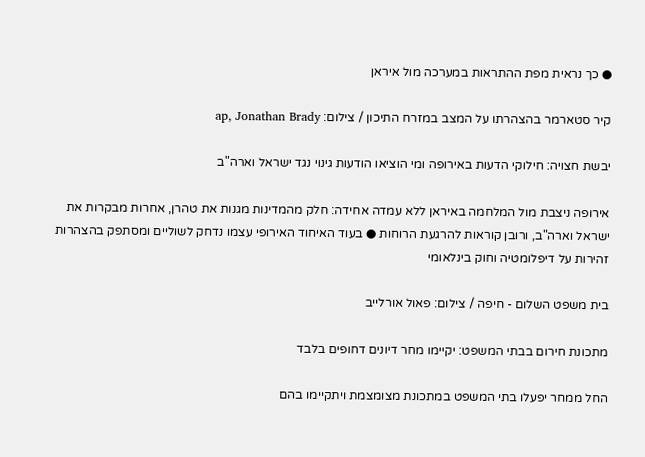● כך נראית מפת ההתראות במערכה מול איראן

קיר סטארמר בהצהרתו על המצב במזרח התיכון / צילום: ap, Jonathan Brady

יבשת חצויה: חילוקי הדעות באירופה ומי הוציאו הודעות גינוי נגד ישראל וארה"ב

אירופה ניצבת מול המלחמה באיראן ללא עמדה אחידה: חלק מהמדינות מגנות את טהרן, אחרות מבקרות את ישראל וארה"ב, ורובן קוראות להרגעת הרוחות ● בעוד האיחוד האירופי עצמו נדחק לשוליים ומסתפק בהצהרות זהירות על דיפלומטיה וחוק בינלאומי

בית משפט השלום - חיפה / צילום: פאול אורלייב

מתכונת חירום בבתי המשפט: יקיימו מחר דיונים דחופים בלבד

החל ממחר יפעלו בתי המשפט במתכונת מצומצמת ויתקיימו בהם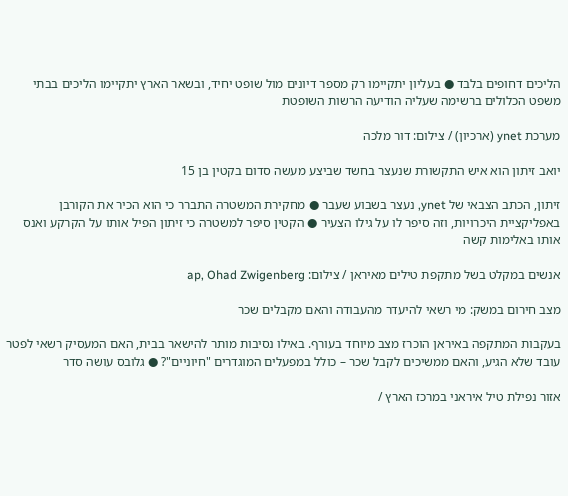הליכים דחופים בלבד ● בעליון יתקיימו רק מספר דיונים מול שופט יחיד, ובשאר הארץ יתקיימו הליכים בבתי משפט הכלולים ברשימה שעליה הודיעה הרשות השופטת

מערכת ynet (ארכיון) / צילום: דור מלכה

יואב זיתון הוא איש התקשורת שנעצר בחשד שביצע מעשה סדום בקטין בן 15

זיתון, הכתב הצבאי של ynet, נעצר בשבוע שעבר ● מחקירת המשטרה התברר כי הוא הכיר את הקורבן באפליקציית היכרויות, וזה סיפר לו על גילו הצעיר ● הקטין סיפר למשטרה כי זיתון הפיל אותו על הקרקע ואנס אותו באלימות קשה

אנשים במקלט בשל מתקפת טילים מאיראן / צילום: ap, Ohad Zwigenberg

מצב חירום במשק: מי רשאי להיעדר מהעבודה והאם מקבלים שכר

בעקבות המתקפה באיראן הוכרז מצב מיוחד בעורף. באילו נסיבות מותר להישאר בבית, האם המעסיק רשאי לפטר עובד שלא הגיע, והאם ממשיכים לקבל שכר – כולל במפעלים המוגדרים "חיוניים"? ● גלובס עושה סדר

אזור נפילת טיל איראני במרכז הארץ /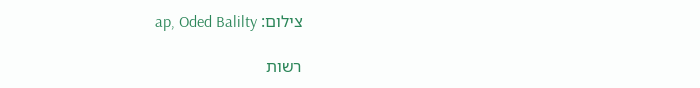צילום: ap, Oded Balilty

רשות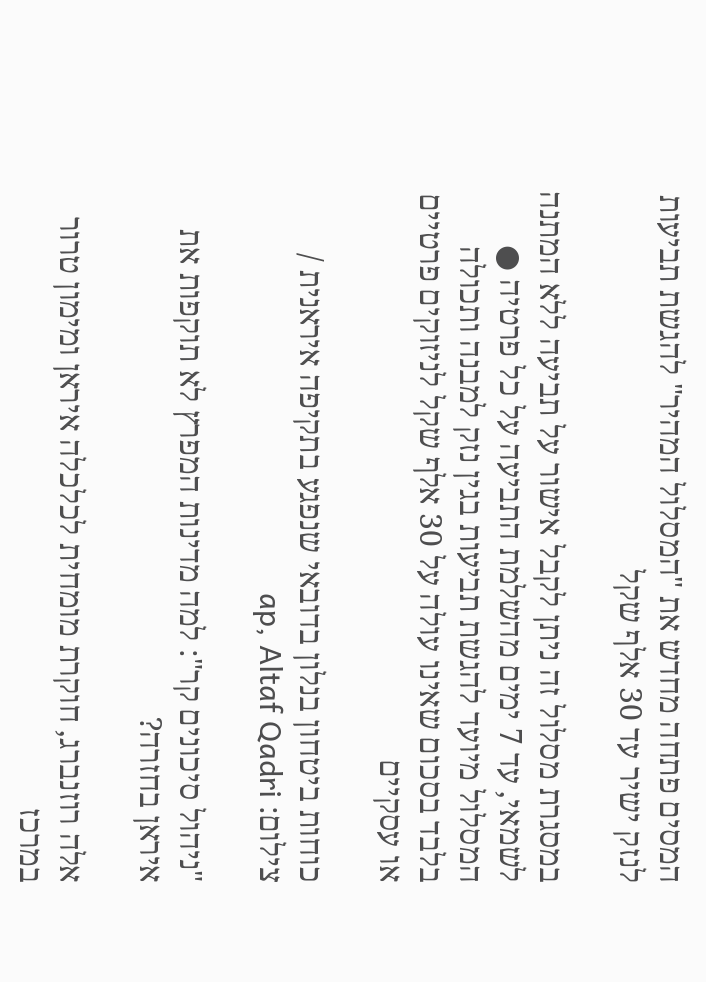המסים פתחה מחדש את "המסלול המהיר" להגשת תביעות לנזק ישיר עד 30 אלף שקל

במסגרת מסלול זה ניתן לקבל אישור על תביעה ללא המתנה לשמאי, עד 7 ימים מהשלמת התביעה על כל פרטיה ● המסלול מיועד להגשת תביעות בגין נזק למבנה ותכולה בלבד בסכום שאינו עולה על 30 אלף שקל לניזוקים פרטיים או עסקיים

כוחות ביטחון בנלון בדובאי שנפגע בתקיפה איראנית / צילום: ap, Altaf Qadri

"ניהול סיכונים קר": למה מדינות המפרץ לא תוקפות את איראן בחזרה?

אלה רוזנברג, חוקרת מומחית לכלכלה איראן ומימון טרור במרכז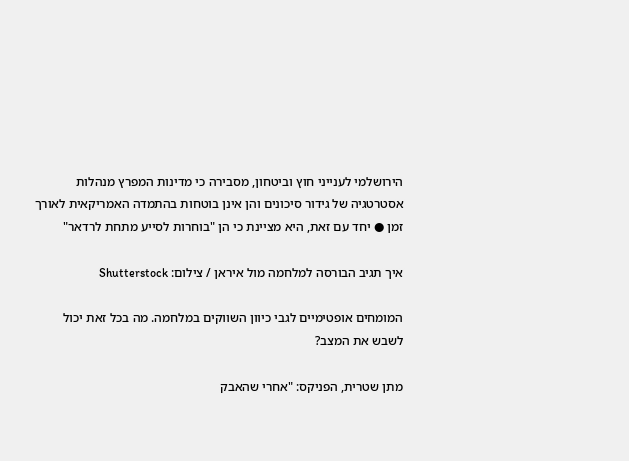הירושלמי לענייני חוץ וביטחון, מסבירה כי מדינות המפרץ מנהלות אסטרטגיה של גידור סיכונים והן אינן בוטחות בהתמדה האמריקאית לאורך זמן ● יחד עם זאת, היא מציינת כי הן "בוחרות לסייע מתחת לרדאר"

איך תגיב הבורסה למלחמה מול איראן / צילום: Shutterstock

המומחים אופטימיים לגבי כיוון השווקים במלחמה. מה בכל זאת יכול לשבש את המצב?

מתן שטרית, הפניקס: "אחרי שהאבק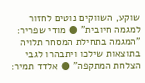שוקע, השווקים נוטים לחזור למגמה חיובית" ● מודי שפריר: "המגמה בתחילת המסחר תלויה בתוצאות שילכו ויתבהרו לגבי הצלחת המתקפה" ● אלדד תמיר: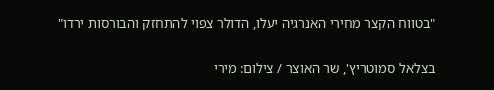"בטווח הקצר מחירי האנרגיה יעלו, הדולר צפוי להתחזק והבורסות ירדו"

בצלאל סמוטריץ', שר האוצר / צילום: מירי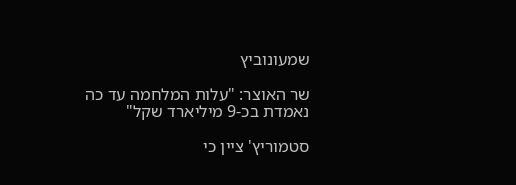שמעונוביץ

שר האוצר: "עלות המלחמה עד כה נאמדת בכ-9 מיליארד שקל"

סטמוריץ' ציין כי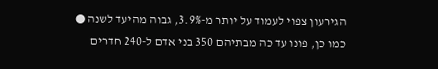הגירעון צפוי לעמוד על יותר מ-3.9%, גבוה מהיעד לשנה ● כמו כן, פונו עד כה מבתיהם 350 בני אדם ל-240 חדרים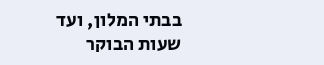בבתי המלון, ועד שעות הבוקר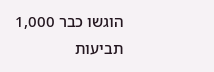הוגשו כבר 1,000 תביעות